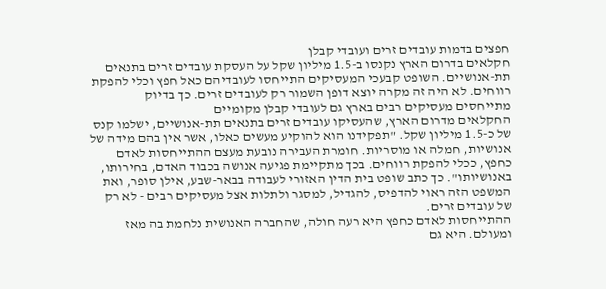חפצים בדמות עובדים זרים ועובדי קבלן
חקלאים בדרום הארץ נקנסו ב-1.5 מיליון שקל על העסקת עובדים זרים בתנאים תת-אנושיים. השופט קבעכי המעסיקים התייחסו לעובדיהם כאל חפץ וכלי להפקת רווחים. לא היה זה מקרה יוצא דופן השמור רק לעובדים זרים. כך בדיוק מתייחסים מעסיקים רבים בארץ גם לעובדי קבלן מקומיים
החקלאים מדרום הארץ, שהעסיקו עובדים זרים בתנאים תת-אנושיים, ישלמו קנס של כ-1.5 מיליון שקל. "תפקידנו הוא להוקיע מעשים כאלו, אשר אין בהם מידה של אנושיות, חמלה או מוסריות. חומרת העבירה נובעת מעצם ההתייחסות לאדם כחפץ, ככלי להפקת רווחים. בכך מתקיימת פגיעה אנושה בכבוד האדם, בחירותו, באנושיותו". כך כתב שופט בית הדין האזורי לעבודה בבאר-שבע, אילן סופר, ואת המשפט הזה ראוי להדפיס, להגדיל, למסגר ולתלות אצל מעסיקים רבים - לא רק של עובדים זרים.
ההתייחסות לאדם כחפץ היא רעה חולה, שהחברה האנושית נלחמת בה מאז ומעולם. היא גם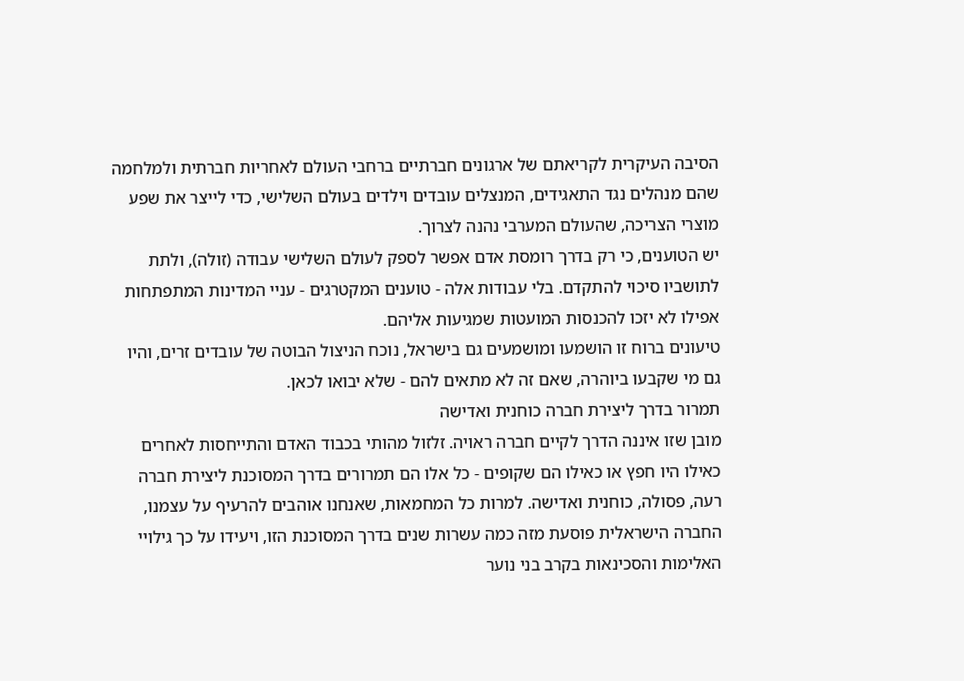הסיבה העיקרית לקריאתם של ארגונים חברתיים ברחבי העולם לאחריות חברתית ולמלחמה שהם מנהלים נגד התאגידים, המנצלים עובדים וילדים בעולם השלישי, כדי לייצר את שפע מוצרי הצריכה, שהעולם המערבי נהנה לצרוך.
יש הטוענים, כי רק בדרך רומסת אדם אפשר לספק לעולם השלישי עבודה (זולה), ולתת לתושביו סיכוי להתקדם. בלי עבודות אלה - טוענים המקטרגים - עניי המדינות המתפתחות אפילו לא יזכו להכנסות המועטות שמגיעות אליהם.
טיעונים ברוח זו הושמעו ומושמעים גם בישראל, נוכח הניצול הבוטה של עובדים זרים, והיו גם מי שקבעו ביוהרה, שאם זה לא מתאים להם - שלא יבואו לכאן.
תמרור בדרך ליצירת חברה כוחנית ואדישה
מובן שזו איננה הדרך לקיים חברה ראויה. זלזול מהותי בכבוד האדם והתייחסות לאחרים כאילו היו חפץ או כאילו הם שקופים - כל אלו הם תמרורים בדרך המסוכנת ליצירת חברה רעה, פסולה, כוחנית ואדישה. למרות כל המחמאות, שאנחנו אוהבים להרעיף על עצמנו, החברה הישראלית פוסעת מזה כמה עשרות שנים בדרך המסוכנת הזו, ויעידו על כך גילויי האלימות והסכינאות בקרב בני נוער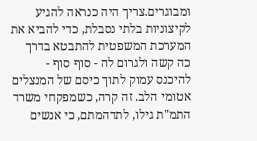ומבוגרים.צריך היה כנראה להגיע לקיצוניות בלתי נסבלת, כדי להביא את המערכת המשפטית להתבטא בדרך כה קשה ולגרום לה - סוף סוף - להיכנס עמוק לתוך כיסם של המנצלים אטומי הלב. זה קרה, כשמפקחי משרד התמ"ת גילו, לתדהמתם, כי אנשים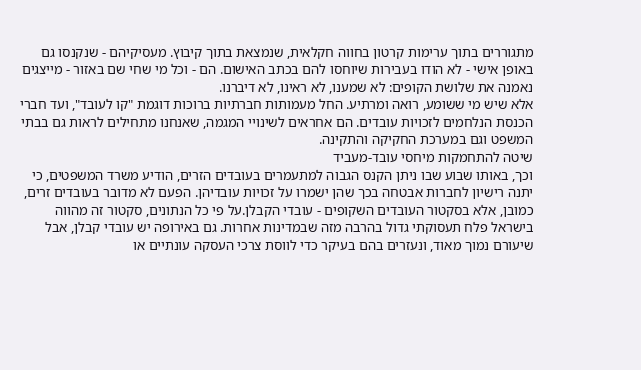מתגוררים בתוך ערימות קרטון בחווה חקלאית, שנמצאת בתוך קיבוץ. מעסיקיהם - שנקנסו גם באופן אישי - לא הודו בעבירות שיוחסו להם בכתב האישום. הם - וכל מי שחי שם באזור - מייצגים נאמנה את שלושת הקופים: לא שמענו, לא ראינו, לא דיברנו.
אלא שיש מי ששומע, רואה ומרתיע. החל מעמותות חברתיות ברוכות דוגמת "קו לעובד", ועד חברי הכנסת הנלחמים לזכויות עובדים. הם אחראים לשינויי המגמה, שאנחנו מתחילים לראות גם בבתי המשפט וגם במערכת החקיקה והתקינה.
שיטה להתחמקות מיחסי עובד-מעביד
וכך, באותו שבוע שבו ניתן הקנס הגבוה למתעמרים בעובדים הזרים, הודיע משרד המשפטים, כי יתנה רישיון לחברות אבטחה בכך שהן ישמרו על זכויות עובדיהן. הפעם לא מדובר בעובדים זרים, כמובן, אלא בסקטור העובדים השקופים - עובדי הקבלן.על פי כל הנתונים, סקטור זה מהווה בישראל פלח תעסוקתי גדול בהרבה מזה שבמדינות אחרות. גם באירופה יש עובדי קבלן, אבל שיעורם נמוך מאוד, ונעזרים בהם בעיקר כדי לווסת צרכי העסקה עונתיים או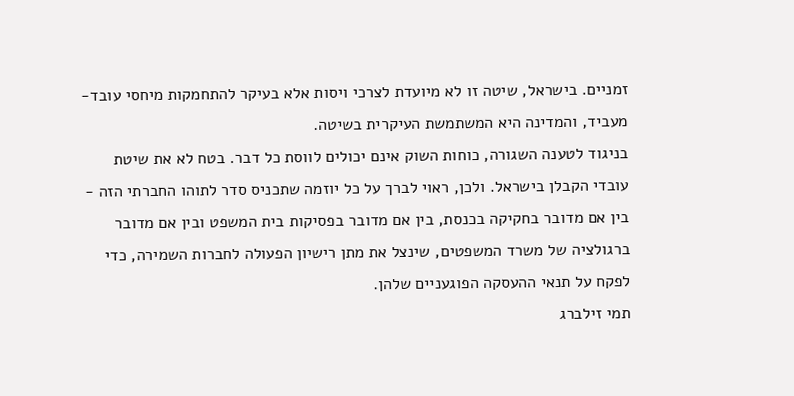זמניים. בישראל, שיטה זו לא מיועדת לצרכי ויסות אלא בעיקר להתחמקות מיחסי עובד-מעביד, והמדינה היא המשתמשת העיקרית בשיטה.
בניגוד לטענה השגורה, כוחות השוק אינם יכולים לווסת כל דבר. בטח לא את שיטת עובדי הקבלן בישראל. ולכן, ראוי לברך על כל יוזמה שתכניס סדר לתוהו החברתי הזה - בין אם מדובר בחקיקה בכנסת, בין אם מדובר בפסיקות בית המשפט ובין אם מדובר ברגולציה של משרד המשפטים, שינצל את מתן רישיון הפעולה לחברות השמירה, כדי לפקח על תנאי ההעסקה הפוגעניים שלהן.
תמי זילברג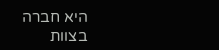היא חברה בצוות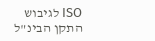ISO לגיבוש התקן הבינ"ל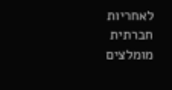לאחריות חברתית
מומלצים